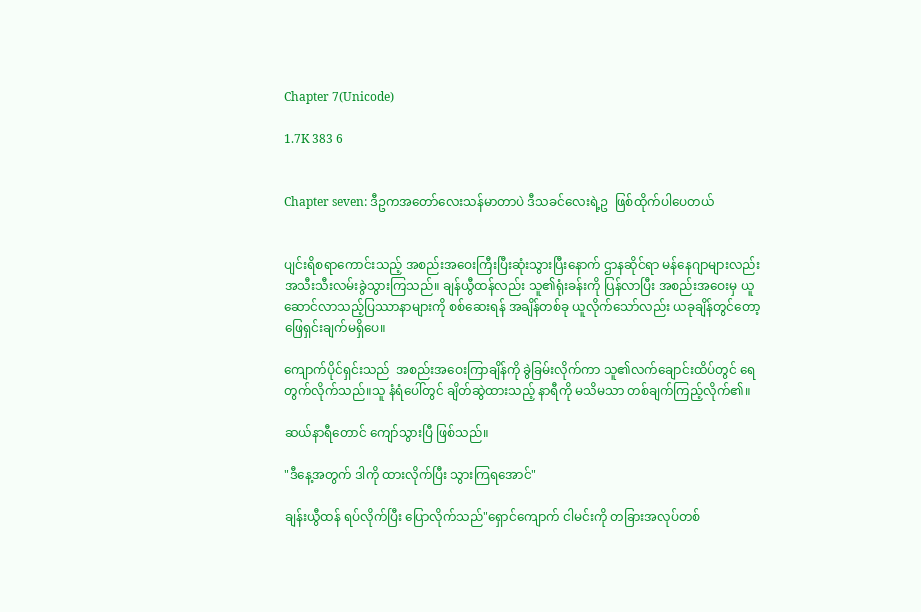Chapter 7(Unicode)

1.7K 383 6


Chapter seven: ဒီဥကအတော်လေးသန်မာတာပဲ ဒီသခင်လေးရဲ့ဥ  ဖြစ်ထိုက်ပါပေတယ်


ပျင်းရိစရာကောင်းသည့် အစည်းအဝေးကြီးပြီးဆုံးသွားပြီးနောက် ဌာနဆိုင်ရာ မန်နေဂျာများလည်း အသီးသီးလမ်းခွဲသွားကြသည်။ ချန်ယွီထန်လည်း သူ၏ရုံးခန်းကို ပြန်လာပြီး အစည်းအဝေးမှ ယူဆောင်လာသည့်ပြဿာနာများကို စစ်ဆေးရန် အချိန်တစ်ခု ယူလိုက်သော်လည်း ယခုချိန်တွင်တော့ ဖြေရှင်းချက်မရှိပေ။

ကျောက်ပိုင်ရှင်းသည်  အစည်းအဝေးကြာချိန်ကို ခွဲခြမ်းလိုက်ကာ သူ၏လက်ချောင်းထိပ်တွင် ရေတွက်လိုက်သည်။သူ နံရံပေါ်တွင် ချိတ်ဆွဲထားသည့် နာရီကို မသိမသာ တစ်ချက်ကြည့်လိုက်၏။

ဆယ်နာရီတောင် ကျော်သွားပြီ ဖြစ်သည်။

"ဒီနေ့အတွက် ဒါကို ထားလိုက်ပြီး သွားကြရအောင်"

ချန်းယွီထန် ရပ်လိုက်ပြီး ပြောလိုက်သည်"ရှောင်ကျောက် ငါမင်းကို တခြားအလုပ်တစ်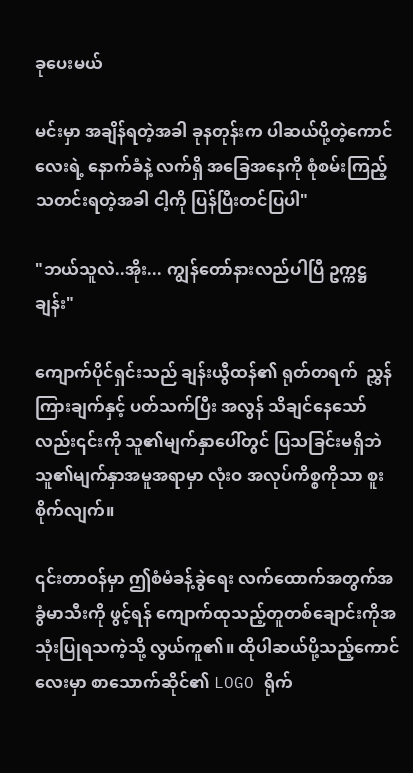ခုပေးမယ်

မင်းမှာ အချိန်ရတဲ့အခါ ခုနတုန်းက ပါဆယ်ပို့တဲ့ကောင်လေးရဲ့ နောက်ခံနဲ့ လက်ရှိ အခြေအနေကို စုံစမ်းကြည့်သတင်းရတဲ့အခါ ငါ့ကို ပြန်ပြီးတင်ပြပါ"

"ဘယ်သူလဲ..အိုး... ကျွန်တော်နားလည်ပါပြီ ဥက္ကဋ္ဌချန်း"

ကျောက်ပိုင်ရှင်းသည် ချန်းယွီထန်၏ ရုတ်တရက်  ညွှန်ကြားချက်နှင့် ပတ်သက်ပြီး အလွန် သိချင်နေသော်လည်း၎င်းကို သူ၏မျက်နှာပေါ်တွင် ပြသခြင်းမရှိဘဲ သူ၏မျက်နှာအမူအရာမှာ လုံးဝ အလုပ်ကိစ္စကိုသာ စူးစိုက်လျက်။

၎င်းတာဝန်မှာ ဤစံမံခန့်ခွဲရေး လက်ထောက်အတွက်အခွံမာသီးကို ဖွင့်ရန် ကျောက်ထုသည့်တူတစ်ချောင်းကိုအသုံးပြုရသကဲ့သို့ လွယ်ကူ၏။ ထိုပါဆယ်ပို့သည့်ကောင်လေးမှာ စာသောက်ဆိုင်၏ LOGO ရိုက်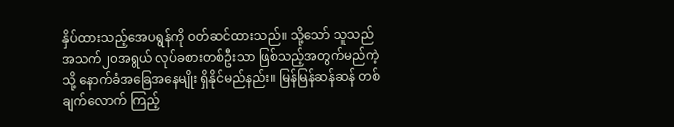နှိပ်ထားသည့်အေပရွန်ကို ဝတ်ဆင်ထားသည်။ သို့သော် သူသည် အသက်၂၀အရွယ် လုပ်ခစားတစ်ဦးသာ ဖြစ်သည့်အတွက်မည်ကဲ့သို့ နောက်ခံအခြေအနေမျိုး ရှိနိုင်မည်နည်း။ မြန်မြန်ဆန်ဆန် တစ်ချက်လောက် ကြည့်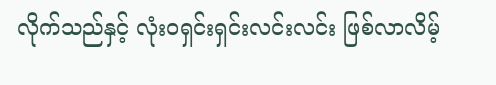လိုက်သည်နှင့် လုံးဝရှင်းရှင်းလင်းလင်း ဖြစ်လာလိမ့်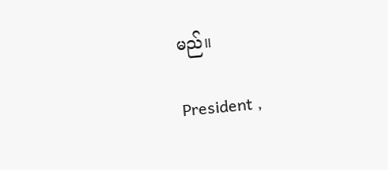မည်။

President ,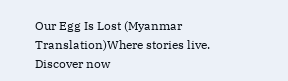Our Egg Is Lost (Myanmar Translation)Where stories live. Discover now